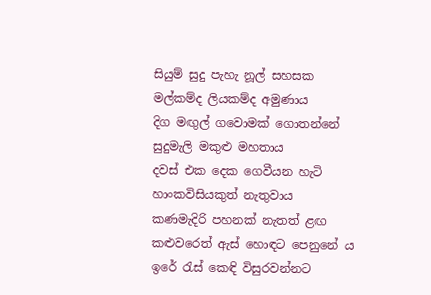සියුම් සුදු පැහැ නූල් සහසක
මල්කම්ද ලියකම්ද අමුණාය
දිග මඟුල් ගවොමක් ගොතන්නේ
සුදුමැලි මකුළු මහතාය
දවස් එක දෙක ගෙවීයන හැටි
හාංකවිසියකුත් නැතුවාය
කණමැදිරි පහනක් නැතත් ළඟ
කළුවරෙත් ඇස් හොඳට පෙනුනේ ය
ඉරේ රැස් කෙඳි විසුරවන්නට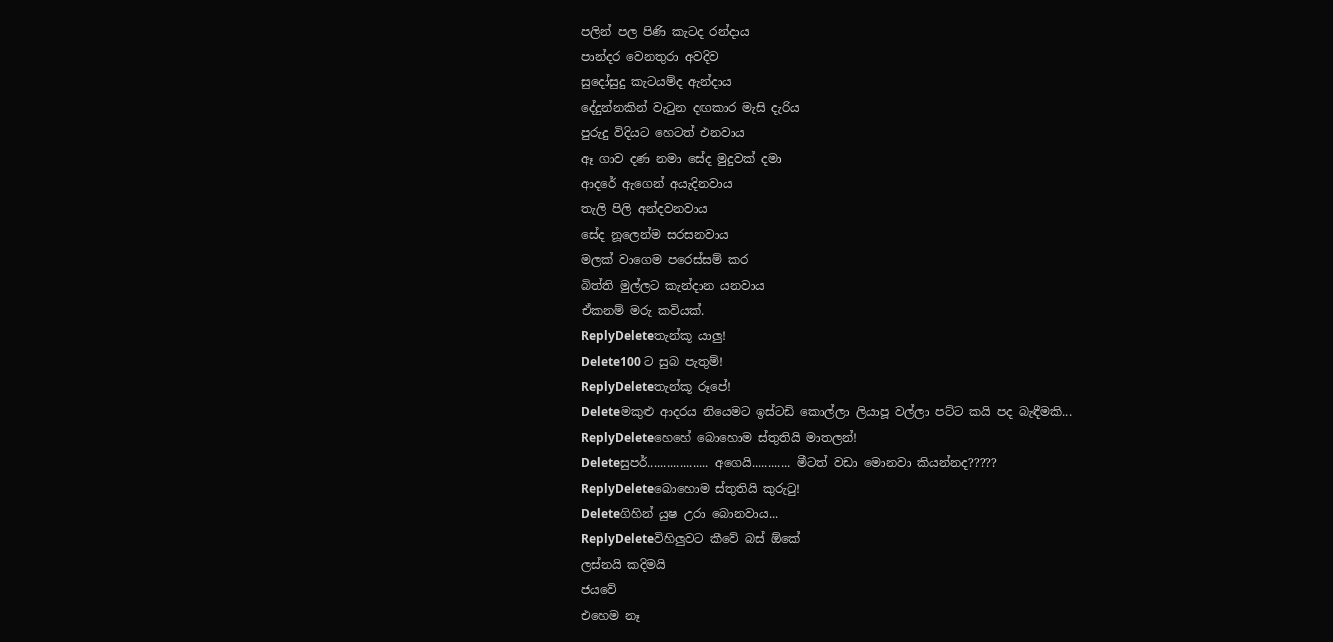පලින් පල පිණි කැටද රන්දාය
පාන්දර වෙනතුරා අවදිව
සුදෝසුදු කැටයම්ද ඇන්දාය
දේදුන්නකින් වැටුන දඟකාර මැසි දැරිය
පුරුදු විදියට හෙටත් එනවාය
ඈ ගාව දණ නමා සේද මුදුවක් දමා
ආදරේ ඇගෙන් අයැදිනවාය
තැලි පිලි අන්දවනවාය
සේද නූලෙන්ම සරසනවාය
මලක් වාගෙම පරෙස්සම් කර
බිත්ති මුල්ලට කැන්දාන යනවාය
ඒකනම් මරු කවියක්.
ReplyDeleteතැන්කූ යාලු!
Delete100 ට සුබ පැතුම්!
ReplyDeleteතැන්කූ රූපේ!
Deleteමකුළු ආදරය නියෙමට ඉස්ටඩි කොල්ලා ලියාපූ වල්ලා පට්ට කයි පද බැඳීමකි...
ReplyDeleteහෙහේ බොහොම ස්තුතියි මාතලන්!
Deleteසුපර්................... අගෙයි............ මීටත් වඩා මොනවා කියන්නද?????
ReplyDeleteබොහොම ස්තුතියි කුරුටු!
Deleteගිහින් යුෂ උරා බොනවාය...
ReplyDeleteවිහිලුවට කීවේ බස් ඕකේ
ලස්නයි කදිමයි
ජයවේ
එහෙම නෑ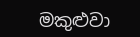මකුළුවා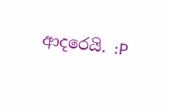ආදරෙයි. :P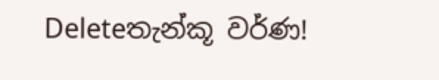Deleteතැන්කූ වර්ණ!